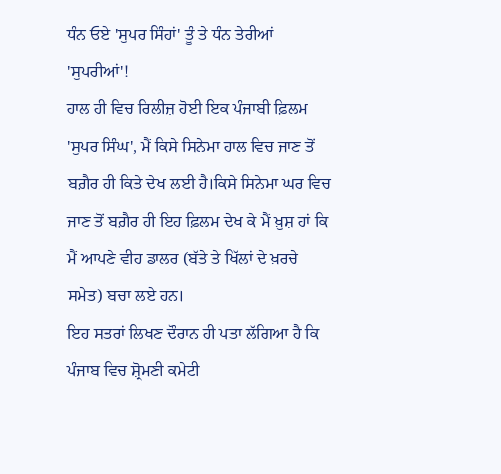ਧੰਨ ਓਏ 'ਸੁਪਰ ਸਿੰਹਾਂ' ਤੂੰ ਤੇ ਧੰਨ ਤੇਰੀਆਂ 'ਸੁਪਰੀਆਂ'!
ਹਾਲ ਹੀ ਵਿਚ ਰਿਲੀਜ਼ ਹੋਈ ਇਕ ਪੰਜਾਬੀ ਫ਼ਿਲਮ 'ਸੁਪਰ ਸਿੰਘ', ਮੈਂ ਕਿਸੇ ਸਿਨੇਮਾ ਹਾਲ ਵਿਚ ਜਾਣ ਤੋਂ ਬਗ਼ੈਰ ਹੀ ਕਿਤੇ ਦੇਖ ਲਈ ਹੈ।ਕਿਸੇ ਸਿਨੇਮਾ ਘਰ ਵਿਚ ਜਾਣ ਤੋਂ ਬਗ਼ੈਰ ਹੀ ਇਹ ਫ਼ਿਲਮ ਦੇਖ ਕੇ ਮੈਂ ਖ਼ੁਸ਼ ਹਾਂ ਕਿ ਮੈਂ ਆਪਣੇ ਵੀਹ ਡਾਲਰ (ਬੱਤੇ ਤੇ ਖਿੱਲਾਂ ਦੇ ਖ਼ਰਚੇ ਸਮੇਤ) ਬਚਾ ਲਏ ਹਨ।
ਇਹ ਸਤਰਾਂ ਲਿਖਣ ਦੌਰਾਨ ਹੀ ਪਤਾ ਲੱਗਿਆ ਹੈ ਕਿ ਪੰਜਾਬ ਵਿਚ ਸ਼੍ਰੋਮਣੀ ਕਮੇਟੀ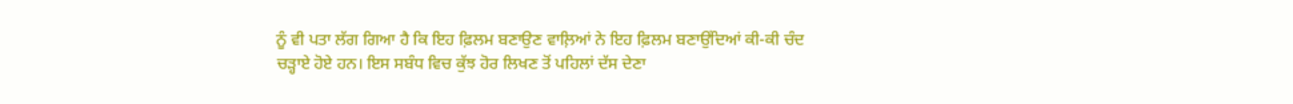ਨੂੰ ਵੀ ਪਤਾ ਲੱਗ ਗਿਆ ਹੈ ਕਿ ਇਹ ਫ਼ਿਲਮ ਬਣਾਉਣ ਵਾਲ਼ਿਆਂ ਨੇ ਇਹ ਫ਼ਿਲਮ ਬਣਾਉਂਦਿਆਂ ਕੀ-ਕੀ ਚੰਦ ਚੜ੍ਹਾਏ ਹੋਏ ਹਨ। ਇਸ ਸਬੰਧ ਵਿਚ ਕੁੱਝ ਹੋਰ ਲਿਖਣ ਤੋਂ ਪਹਿਲਾਂ ਦੱਸ ਦੇਣਾ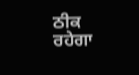ਠੀਕ ਰਹੇਗਾ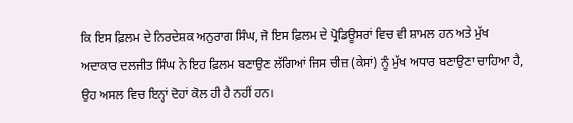ਕਿ ਇਸ ਫ਼ਿਲਮ ਦੇ ਨਿਰਦੇਸ਼ਕ ਅਨੁਰਾਗ ਸਿੰਘ, ਜੋ ਇਸ ਫ਼ਿਲਮ ਦੇ ਪ੍ਰੋਡਿਊਸਰਾਂ ਵਿਚ ਵੀ ਸ਼ਾਮਲ ਹਨ ਅਤੇ ਮੁੱਖ ਅਦਾਕਾਰ ਦਲਜੀਤ ਸਿੰਘ ਨੇ ਇਹ ਫ਼ਿਲਮ ਬਣਾਉਣ ਲੱਗਿਆਂ ਜਿਸ ਚੀਜ਼ (ਕੇਸਾਂ) ਨੂੰ ਮੁੱਖ ਅਧਾਰ ਬਣਾਉਣਾ ਚਾਹਿਆ ਹੈ, ਉਹ ਅਸਲ ਵਿਚ ਇਨ੍ਹਾਂ ਦੋਹਾਂ ਕੋਲ ਹੀ ਹੈ ਨਹੀਂ ਹਨ।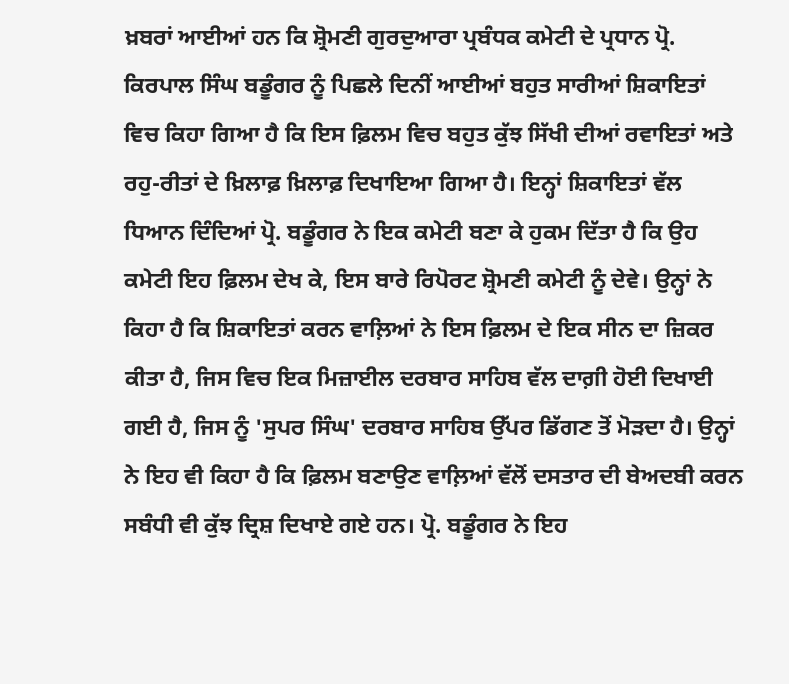ਖ਼ਬਰਾਂ ਆਈਆਂ ਹਨ ਕਿ ਸ਼੍ਰੋਮਣੀ ਗੁਰਦੁਆਰਾ ਪ੍ਰਬੰਧਕ ਕਮੇਟੀ ਦੇ ਪ੍ਰਧਾਨ ਪ੍ਰੋ. ਕਿਰਪਾਲ ਸਿੰਘ ਬਡੂੰਗਰ ਨੂੰ ਪਿਛਲੇ ਦਿਨੀਂ ਆਈਆਂ ਬਹੁਤ ਸਾਰੀਆਂ ਸ਼ਿਕਾਇਤਾਂ ਵਿਚ ਕਿਹਾ ਗਿਆ ਹੈ ਕਿ ਇਸ ਫ਼ਿਲਮ ਵਿਚ ਬਹੁਤ ਕੁੱਝ ਸਿੱਖੀ ਦੀਆਂ ਰਵਾਇਤਾਂ ਅਤੇ ਰਹੁ-ਰੀਤਾਂ ਦੇ ਖ਼ਿਲਾਫ਼ ਖ਼ਿਲਾਫ਼ ਦਿਖਾਇਆ ਗਿਆ ਹੈ। ਇਨ੍ਹਾਂ ਸ਼ਿਕਾਇਤਾਂ ਵੱਲ ਧਿਆਨ ਦਿੰਦਿਆਂ ਪ੍ਰੋ. ਬਡੂੰਗਰ ਨੇ ਇਕ ਕਮੇਟੀ ਬਣਾ ਕੇ ਹੁਕਮ ਦਿੱਤਾ ਹੈ ਕਿ ਉਹ ਕਮੇਟੀ ਇਹ ਫ਼ਿਲਮ ਦੇਖ ਕੇ, ਇਸ ਬਾਰੇ ਰਿਪੋਰਟ ਸ਼੍ਰੋਮਣੀ ਕਮੇਟੀ ਨੂੰ ਦੇਵੇ। ਉਨ੍ਹਾਂ ਨੇ ਕਿਹਾ ਹੈ ਕਿ ਸ਼ਿਕਾਇਤਾਂ ਕਰਨ ਵਾਲ਼ਿਆਂ ਨੇ ਇਸ ਫ਼ਿਲਮ ਦੇ ਇਕ ਸੀਨ ਦਾ ਜ਼ਿਕਰ ਕੀਤਾ ਹੈ, ਜਿਸ ਵਿਚ ਇਕ ਮਿਜ਼ਾਈਲ ਦਰਬਾਰ ਸਾਹਿਬ ਵੱਲ ਦਾਗ਼ੀ ਹੋਈ ਦਿਖਾਈ ਗਈ ਹੈ, ਜਿਸ ਨੂੰ 'ਸੁਪਰ ਸਿੰਘ' ਦਰਬਾਰ ਸਾਹਿਬ ਉੱਪਰ ਡਿੱਗਣ ਤੋਂ ਮੋੜਦਾ ਹੈ। ਉਨ੍ਹਾਂ ਨੇ ਇਹ ਵੀ ਕਿਹਾ ਹੈ ਕਿ ਫ਼ਿਲਮ ਬਣਾਉਣ ਵਾਲ਼ਿਆਂ ਵੱਲੋਂ ਦਸਤਾਰ ਦੀ ਬੇਅਦਬੀ ਕਰਨ ਸਬੰਧੀ ਵੀ ਕੁੱਝ ਦ੍ਰਿਸ਼ ਦਿਖਾਏ ਗਏ ਹਨ। ਪ੍ਰੋ. ਬਡੂੰਗਰ ਨੇ ਇਹ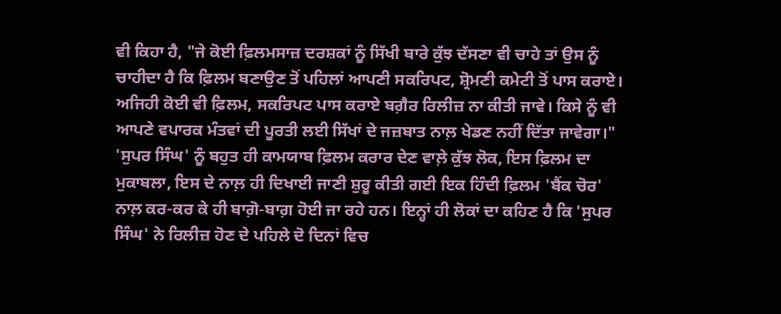ਵੀ ਕਿਹਾ ਹੈ, "ਜੇ ਕੋਈ ਫ਼ਿਲਮਸਾਜ਼ ਦਰਸ਼ਕਾਂ ਨੂੰ ਸਿੱਖੀ ਬਾਰੇ ਕੁੱਝ ਦੱਸਣਾ ਵੀ ਚਾਹੇ ਤਾਂ ਉਸ ਨੂੰ ਚਾਹੀਦਾ ਹੈ ਕਿ ਫ਼ਿਲਮ ਬਣਾਉਣ ਤੋਂ ਪਹਿਲਾਂ ਆਪਣੀ ਸਕਰਿਪਟ, ਸ਼੍ਰੋਮਣੀ ਕਮੇਟੀ ਤੋਂ ਪਾਸ ਕਰਾਏ। ਅਜਿਹੀ ਕੋਈ ਵੀ ਫ਼ਿਲਮ, ਸਕਰਿਪਟ ਪਾਸ ਕਰਾਏ ਬਗ਼ੈਰ ਰਿਲੀਜ਼ ਨਾ ਕੀਤੀ ਜਾਵੇ। ਕਿਸੇ ਨੂੰ ਵੀ ਆਪਣੇ ਵਪਾਰਕ ਮੰਤਵਾਂ ਦੀ ਪੂਰਤੀ ਲਈ ਸਿੱਖਾਂ ਦੇ ਜਜ਼ਬਾਤ ਨਾਲ਼ ਖੇਡਣ ਨਹੀਂ ਦਿੱਤਾ ਜਾਵੇਗਾ।"
'ਸੁਪਰ ਸਿੰਘ' ਨੂੰ ਬਹੁਤ ਹੀ ਕਾਮਯਾਬ ਫ਼ਿਲਮ ਕਰਾਰ ਦੇਣ ਵਾਲ਼ੇ ਕੁੱਝ ਲੋਕ, ਇਸ ਫ਼ਿਲਮ ਦਾ ਮੁਕਾਬਲਾ, ਇਸ ਦੇ ਨਾਲ਼ ਹੀ ਦਿਖਾਈ ਜਾਣੀ ਸ਼ੁਰੂ ਕੀਤੀ ਗਈ ਇਕ ਹਿੰਦੀ ਫ਼ਿਲਮ 'ਬੈਂਕ ਚੋਰ' ਨਾਲ਼ ਕਰ-ਕਰ ਕੇ ਹੀ ਬਾਗ਼ੋ-ਬਾਗ਼ ਹੋਈ ਜਾ ਰਹੇ ਹਨ। ਇਨ੍ਹਾਂ ਹੀ ਲੋਕਾਂ ਦਾ ਕਹਿਣ ਹੈ ਕਿ 'ਸੁਪਰ ਸਿੰਘ' ਨੇ ਰਿਲੀਜ਼ ਹੋਣ ਦੇ ਪਹਿਲੇ ਦੋ ਦਿਨਾਂ ਵਿਚ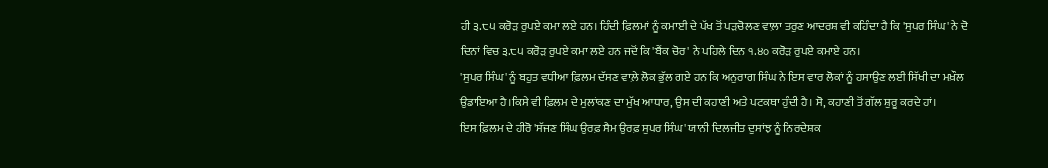ਹੀ ੩.੮੫ ਕਰੋੜ ਰੁਪਏ ਕਮਾ ਲਏ ਹਨ। ਹਿੰਦੀ ਫ਼ਿਲਮਾਂ ਨੂੰ ਕਮਾਈ ਦੇ ਪੱਖ ਤੋਂ ਪੜਚੋਲਣ ਵਾਲ਼ਾ ਤਰੁਣ ਆਦਰਸ਼ ਵੀ ਕਹਿੰਦਾ ਹੈ ਕਿ 'ਸੁਪਰ ਸਿੰਘ' ਨੇ ਦੋ ਦਿਨਾਂ ਵਿਚ ੩.੮੫ ਕਰੋੜ ਰੁਪਏ ਕਮਾ ਲਏ ਹਨ ਜਦੋਂ ਕਿ 'ਬੈਂਕ ਚੋਰ' ਨੇ ਪਹਿਲੇ ਦਿਨ ੧.੪੦ ਕਰੋੜ ਰੁਪਏ ਕਮਾਏ ਹਨ।
'ਸੁਪਰ ਸਿੰਘ' ਨੂੰ ਬਹੁਤ ਵਧੀਆ ਫ਼ਿਲਮ ਦੱਸਣ ਵਾਲ਼ੇ ਲੋਕ ਭੁੱਲ ਗਏ ਹਨ ਕਿ ਅਨੁਰਾਗ ਸਿੰਘ ਨੇ ਇਸ ਵਾਰ ਲੋਕਾਂ ਨੂੰ ਹਸਾਉਣ ਲਈ ਸਿੱਖੀ ਦਾ ਮਖ਼ੌਲ ਉਡਾਇਆ ਹੈ।ਕਿਸੇ ਵੀ ਫ਼ਿਲਮ ਦੇ ਮੁਲਾਂਕਣ ਦਾ ਮੁੱਖ ਆਧਾਰ, ਉਸ ਦੀ ਕਹਾਣੀ ਅਤੇ ਪਟਕਥਾ ਹੁੰਦੀ ਹੈ। ਸੋ, ਕਹਾਣੀ ਤੋਂ ਗੱਲ ਸ਼ੁਰੂ ਕਰਦੇ ਹਾਂ।
ਇਸ ਫ਼ਿਲਮ ਦੇ ਹੀਰੋ 'ਸੱਜਣ ਸਿੰਘ ਉਰਫ਼ ਸੈਮ ਉਰਫ਼ ਸੁਪਰ ਸਿੰਘ' ਯਾਨੀ ਦਿਲਜੀਤ ਦੁਸਾਂਝ ਨੂੰ ਨਿਰਦੇਸ਼ਕ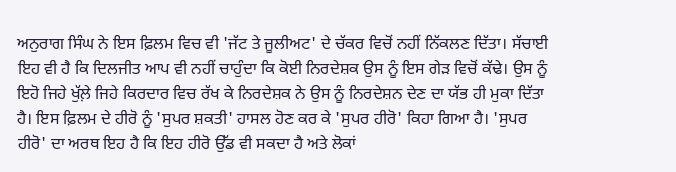ਅਨੁਰਾਗ ਸਿੰਘ ਨੇ ਇਸ ਫ਼ਿਲਮ ਵਿਚ ਵੀ 'ਜੱਟ ਤੇ ਜੂਲੀਅਟ' ਦੇ ਚੱਕਰ ਵਿਚੋਂ ਨਹੀਂ ਨਿੱਕਲਣ ਦਿੱਤਾ। ਸੱਚਾਈ ਇਹ ਵੀ ਹੈ ਕਿ ਦਿਲਜੀਤ ਆਪ ਵੀ ਨਹੀਂ ਚਾਹੁੰਦਾ ਕਿ ਕੋਈ ਨਿਰਦੇਸ਼ਕ ਉਸ ਨੂੰ ਇਸ ਗੇੜ ਵਿਚੋਂ ਕੱਢੇ। ਉਸ ਨੂੰ ਇਹੋ ਜਿਹੇ ਖੁੱਲ਼ੇ ਜਿਹੇ ਕਿਰਦਾਰ ਵਿਚ ਰੱਖ ਕੇ ਨਿਰਦੇਸ਼ਕ ਨੇ ਉਸ ਨੂੰ ਨਿਰਦੇਸ਼ਨ ਦੇਣ ਦਾ ਯੱਭ ਹੀ ਮੁਕਾ ਦਿੱਤਾ ਹੈ। ਇਸ ਫ਼ਿਲਮ ਦੇ ਹੀਰੋ ਨੂੰ 'ਸੁਪਰ ਸ਼ਕਤੀ' ਹਾਸਲ ਹੋਣ ਕਰ ਕੇ 'ਸੁਪਰ ਹੀਰੋ' ਕਿਹਾ ਗਿਆ ਹੈ। 'ਸੁਪਰ ਹੀਰੋ' ਦਾ ਅਰਥ ਇਹ ਹੈ ਕਿ ਇਹ ਹੀਰੋ ਉੱਡ ਵੀ ਸਕਦਾ ਹੈ ਅਤੇ ਲੋਕਾਂ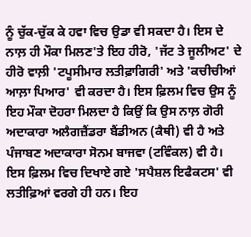ਨੂੰ ਚੁੱਕ-ਚੁੱਕ ਕੇ ਹਵਾ ਵਿਚ ਉਡਾ ਵੀ ਸਕਦਾ ਹੈ। ਇਸ ਦੇ ਨਾਲ਼ ਹੀ ਮੌਕਾ ਮਿਲਣ'ਤੇ ਇਹ ਹੀਰੋ, 'ਜੱਟ ਤੇ ਜੂਲੀਅਟ' ਦੇ ਹੀਰੋ ਵਾਲ਼ੀ 'ਟਪੂਸੀਮਾਰ ਲਤੀਫ਼ਾਗਿਰੀ' ਅਤੇ 'ਕਚੀਚੀਆਂ ਆਲ਼ਾ ਪਿਆਰ' ਵੀ ਕਰਦਾ ਹੈ। ਇਸ ਫ਼ਿਲਮ ਵਿਚ ਉਸ ਨੂੰ ਇਹ ਮੌਕਾ ਦੋਹਰਾ ਮਿਲਦਾ ਹੈ ਕਿਉਂ ਕਿ ਉਸ ਨਾਲ਼ ਗੋਰੀ ਅਦਾਕਾਰਾ ਅਲੈਗਜ਼ੈਂਡਰਾ ਬੈਂਡੀਅਨ (ਕੈਥੀ) ਵੀ ਹੈ ਅਤੇ ਪੰਜਾਬਣ ਅਦਾਕਾਰਾ ਸੋਨਮ ਬਾਜਵਾ (ਟਵਿੰਕਲ) ਵੀ ਹੈ। ਇਸ ਫ਼ਿਲਮ ਵਿਚ ਦਿਖਾਏ ਗਏ 'ਸਪੈਸ਼ਲ ਇਫੈਕਟਸ' ਵੀ ਲਤੀਫ਼ਿਆਂ ਵਰਗੇ ਹੀ ਹਨ। ਇਹ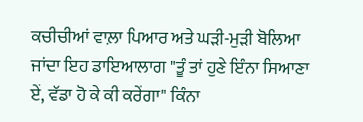ਕਚੀਚੀਆਂ ਵਾਲ਼ਾ ਪਿਆਰ ਅਤੇ ਘੜੀ-ਮੁੜੀ ਬੋਲਿਆ ਜਾਂਦਾ ਇਹ ਡਾਇਆਲਾਗ "ਤੂੰ ਤਾਂ ਹੁਣੇ ਇੰਨਾ ਸਿਆਣਾ ਏਂ, ਵੱਡਾ ਹੋ ਕੇ ਕੀ ਕਰੇਂਗਾ" ਕਿੰਨਾ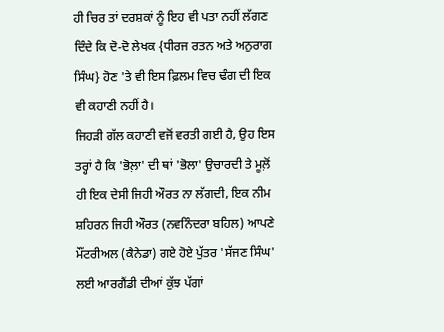ਹੀ ਚਿਰ ਤਾਂ ਦਰਸ਼ਕਾਂ ਨੂੰ ਇਹ ਵੀ ਪਤਾ ਨਹੀਂ ਲੱਗਣ ਦਿੰਦੇ ਕਿ ਦੋ-ਦੋ ਲੇਖਕ {ਧੀਰਜ ਰਤਨ ਅਤੇ ਅਨੁਰਾਗ ਸਿੰਘ} ਹੋਣ 'ਤੇ ਵੀ ਇਸ ਫ਼ਿਲਮ ਵਿਚ ਢੰਗ ਦੀ ਇਕ ਵੀ ਕਹਾਣੀ ਨਹੀਂ ਹੈ।
ਜਿਹੜੀ ਗੱਲ ਕਹਾਣੀ ਵਜੋਂ ਵਰਤੀ ਗਈ ਹੈ, ਉਹ ਇਸ ਤਰ੍ਹਾਂ ਹੈ ਕਿ 'ਭੋਲ਼ਾ' ਦੀ ਥਾਂ 'ਭੋਲਾ' ਉਚਾਰਦੀ ਤੇ ਮੂਲ਼ੋਂ ਹੀ ਇਕ ਦੇਸੀ ਜਿਹੀ ਔਰਤ ਨਾ ਲੱਗਦੀ, ਇਕ ਨੀਮ ਸ਼ਹਿਰਨ ਜਿਹੀ ਔਰਤ (ਨਵਨਿੰਦਰਾ ਬਹਿਲ) ਆਪਣੇ ਮੌਂਟਰੀਅਲ (ਕੈਨੇਡਾ) ਗਏ ਹੋਏ ਪੁੱਤਰ 'ਸੱਜਣ ਸਿੰਘ' ਲਈ ਆਰਗੈਂਡੀ ਦੀਆਂ ਕੁੱਝ ਪੱਗਾਂ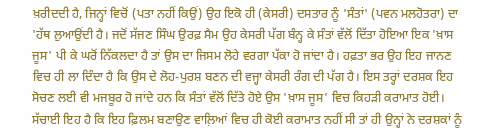ਖ਼ਰੀਦਦੀ ਹੈ, ਜਿਨ੍ਹਾਂ ਵਿਚੋਂ (ਪਤਾ ਨਹੀਂ ਕਿਉਂ) ਉਹ ਇਕੋ ਹੀ (ਕੇਸਰੀ) ਦਸਤਾਰ ਨੂੰ 'ਸੰਤਾਂ' (ਪਵਨ ਮਲਹੋਤਰਾ) ਦਾ 'ਹੱਥ ਲੁਆਉਂਦੀ ਹੈ। ਜਦੋਂ ਸੱਜਣ ਸਿੰਘ ਉਰਫ਼ ਸੈਮ ਉਹ ਕੇਸਰੀ ਪੱਗ ਬੰਨ੍ਹ ਕੇ ਸੰਤਾਂ ਵੱਲੋਂ ਦਿੱਤਾ ਹੋਇਆ ਇਕ 'ਖ਼ਾਸ ਜੂਸ' ਪੀ ਕੇ ਘਰੋਂ ਨਿੱਕਲਦਾ ਹੈ ਤਾਂ ਉਸ ਦਾ ਜਿਸਮ ਲੋਹੇ ਵਰਗਾ ਪੱਕਾ ਹੋ ਜਾਂਦਾ ਹੈ। ਹਫ਼ਤਾ ਭਰ ਉਹ ਇਹ ਜਾਨਣ ਵਿਚ ਹੀ ਲਾ ਦਿੰਦਾ ਹੈ ਕਿ ਉਸ ਦੇ ਲੋਹ-ਪੁਰਸ਼ ਬਣਨ ਦੀ ਵਜ੍ਹਾ ਕੇਸਰੀ ਰੰਗ ਦੀ ਪੱਗ ਹੈ। ਇਸ ਤਰ੍ਹਾਂ ਦਰਸ਼ਕ ਇਹ ਸੋਚਣ ਲਈ ਵੀ ਮਜਬੂਰ ਹੋ ਜਾਂਦੇ ਹਨ ਕਿ ਸੰਤਾਂ ਵੱਲੋਂ ਦਿੱਤੇ ਹੋਏ ਉਸ 'ਖ਼ਾਸ ਜੂਸ' ਵਿਚ ਕਿਹੜੀ ਕਰਾਮਾਤ ਹੋਈ। ਸੱਚਾਈ ਇਹ ਹੈ ਕਿ ਇਹ ਫ਼ਿਲਮ ਬਣਾਉਣ ਵਾਲ਼ਿਆਂ ਵਿਚ ਹੀ ਕੋਈ ਕਰਾਮਾਤ ਨਹੀਂ ਸੀ ਤਾਂ ਹੀ ਉਨ੍ਹਾਂ ਨੇ ਦਰਸ਼ਕਾਂ ਨੂੰ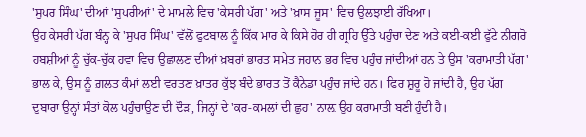'ਸੁਪਰ ਸਿੰਘ' ਦੀਆਂ 'ਸੁਪਰੀਆਂ' ਦੇ ਮਾਮਲੇ ਵਿਚ 'ਕੇਸਰੀ ਪੱਗ' ਅਤੇ 'ਖ਼ਾਸ ਜੂਸ' ਵਿਚ ਉਲਝਾਈ ਰੱਖਿਆ।
ਉਹ ਕੇਸਰੀ ਪੱਗ ਬੰਨ੍ਹ ਕੇ 'ਸੁਪਰ ਸਿੰਘ' ਵੱਲੋਂ ਫੁਟਬਾਲ ਨੂੰ ਕਿੱਕ ਮਾਰ ਕੇ ਕਿਸੇ ਹੋਰ ਹੀ ਗ੍ਰਹਿ ਉੱਤੇ ਪਹੁੰਚਾ ਦੇਣ ਅਤੇ ਕਈ-ਕਈ ਫੁੱਟੇ ਨੀਗਰੋ ਹਬਸ਼ੀਆਂ ਨੂੰ ਚੁੱਕ-ਚੁੱਕ ਹਵਾ ਵਿਚ ਉਛਾਲਣ ਦੀਆਂ ਖ਼ਬਰਾਂ ਭਾਰਤ ਸਮੇਤ ਜਹਾਨ ਭਰ ਵਿਚ ਪਹੁੰਚ ਜਾਂਦੀਆਂ ਹਨ ਤੇ ਉਸ 'ਕਰਾਮਾਤੀ ਪੱਗ' ਭਾਲ ਕੇ, ਉਸ ਨੂੰ ਗ਼ਲਤ ਕੰਮਾਂ ਲਈ ਵਰਤਣ ਖ਼ਾਤਰ ਕੁੱਝ ਬੰਦੇ ਭਾਰਤ ਤੋਂ ਕੈਨੇਡਾ ਪਹੁੰਚ ਜਾਂਦੇ ਹਨ। ਫਿਰ ਸ਼ੁਰੂ ਹੋ ਜਾਂਦੀ ਹੈ, ਉਹ ਪੱਗ ਦੁਬਾਰਾ ਉਨ੍ਹਾਂ ਸੰਤਾਂ ਕੋਲ ਪਹੁੰਚਾਉਣ ਦੀ ਦੌੜ, ਜਿਨ੍ਹਾਂ ਦੇ 'ਕਰ-ਕਮਲਾਂ ਦੀ ਛੁਹ' ਨਾਲ਼ ਉਹ ਕਰਾਮਾਤੀ ਬਣੀ ਹੁੰਦੀ ਹੈ।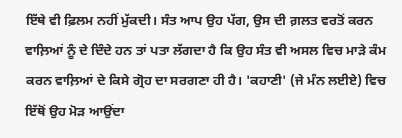ਇੱਥੇ ਵੀ ਫ਼ਿਲਮ ਨਹੀਂ ਮੁੱਕਦੀ। ਸੰਤ ਆਪ ਉਹ ਪੱਗ, ਉਸ ਦੀ ਗ਼ਲਤ ਵਰਤੋਂ ਕਰਨ ਵਾਲ਼ਿਆਂ ਨੂੰ ਦੇ ਦਿੰਦੇ ਹਨ ਤਾਂ ਪਤਾ ਲੱਗਦਾ ਹੈ ਕਿ ਉਹ ਸੰਤ ਵੀ ਅਸਲ ਵਿਚ ਮਾੜੇ ਕੰਮ ਕਰਨ ਵਾਲ਼ਿਆਂ ਦੇ ਕਿਸੇ ਗ੍ਰੋਹ ਦਾ ਸਰਗਣਾ ਹੀ ਹੈ। 'ਕਹਾਣੀ' (ਜੇ ਮੰਨ ਲਈਏ) ਵਿਚ ਇੱਥੋਂ ਉਹ ਮੋੜ ਆਉਂਦਾ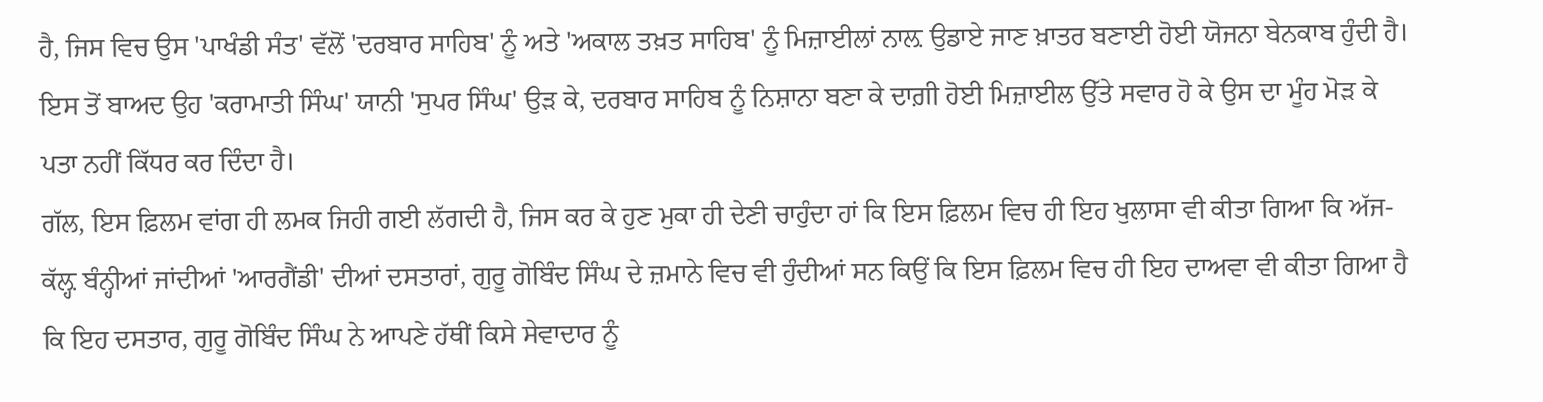ਹੈ, ਜਿਸ ਵਿਚ ਉਸ 'ਪਾਖੰਡੀ ਸੰਤ' ਵੱਲੋਂ 'ਦਰਬਾਰ ਸਾਹਿਬ' ਨੂੰ ਅਤੇ 'ਅਕਾਲ ਤਖ਼ਤ ਸਾਹਿਬ' ਨੂੰ ਮਿਜ਼ਾਈਲਾਂ ਨਾਲ਼ ਉਡਾਏ ਜਾਣ ਖ਼ਾਤਰ ਬਣਾਈ ਹੋਈ ਯੋਜਨਾ ਬੇਨਕਾਬ ਹੁੰਦੀ ਹੈ। ਇਸ ਤੋਂ ਬਾਅਦ ਉਹ 'ਕਰਾਮਾਤੀ ਸਿੰਘ' ਯਾਨੀ 'ਸੁਪਰ ਸਿੰਘ' ਉੜ ਕੇ, ਦਰਬਾਰ ਸਾਹਿਬ ਨੂੰ ਨਿਸ਼ਾਨਾ ਬਣਾ ਕੇ ਦਾਗ਼ੀ ਹੋਈ ਮਿਜ਼ਾਈਲ ਉੱਤੇ ਸਵਾਰ ਹੋ ਕੇ ਉਸ ਦਾ ਮੂੰਹ ਮੋੜ ਕੇ ਪਤਾ ਨਹੀਂ ਕਿੱਧਰ ਕਰ ਦਿੰਦਾ ਹੈ।
ਗੱਲ, ਇਸ ਫ਼ਿਲਮ ਵਾਂਗ ਹੀ ਲਮਕ ਜਿਹੀ ਗਈ ਲੱਗਦੀ ਹੈ, ਜਿਸ ਕਰ ਕੇ ਹੁਣ ਮੁਕਾ ਹੀ ਦੇਣੀ ਚਾਹੁੰਦਾ ਹਾਂ ਕਿ ਇਸ ਫ਼ਿਲਮ ਵਿਚ ਹੀ ਇਹ ਖੁਲਾਸਾ ਵੀ ਕੀਤਾ ਗਿਆ ਕਿ ਅੱਜ-ਕੱਲ਼੍ਹ ਬੰਨ੍ਹੀਆਂ ਜਾਂਦੀਆਂ 'ਆਰਗੈਂਡੀ' ਦੀਆਂ ਦਸਤਾਰਾਂ, ਗੁਰੂ ਗੋਬਿੰਦ ਸਿੰਘ ਦੇ ਜ਼ਮਾਨੇ ਵਿਚ ਵੀ ਹੁੰਦੀਆਂ ਸਨ ਕਿਉਂ ਕਿ ਇਸ ਫ਼ਿਲਮ ਵਿਚ ਹੀ ਇਹ ਦਾਅਵਾ ਵੀ ਕੀਤਾ ਗਿਆ ਹੈ ਕਿ ਇਹ ਦਸਤਾਰ, ਗੁਰੂ ਗੋਬਿੰਦ ਸਿੰਘ ਨੇ ਆਪਣੇ ਹੱਥੀਂ ਕਿਸੇ ਸੇਵਾਦਾਰ ਨੂੰ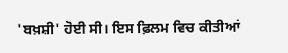'ਬਖ਼ਸ਼ੀ' ਹੋਈ ਸੀ। ਇਸ ਫ਼ਿਲਮ ਵਿਚ ਕੀਤੀਆਂ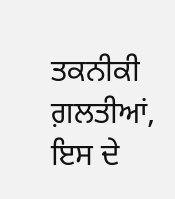ਤਕਨੀਕੀ ਗ਼ਲਤੀਆਂ, ਇਸ ਦੇ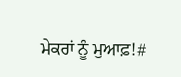ਮੇਕਰਾਂ ਨੂੰ ਮੁਆਫ਼!#